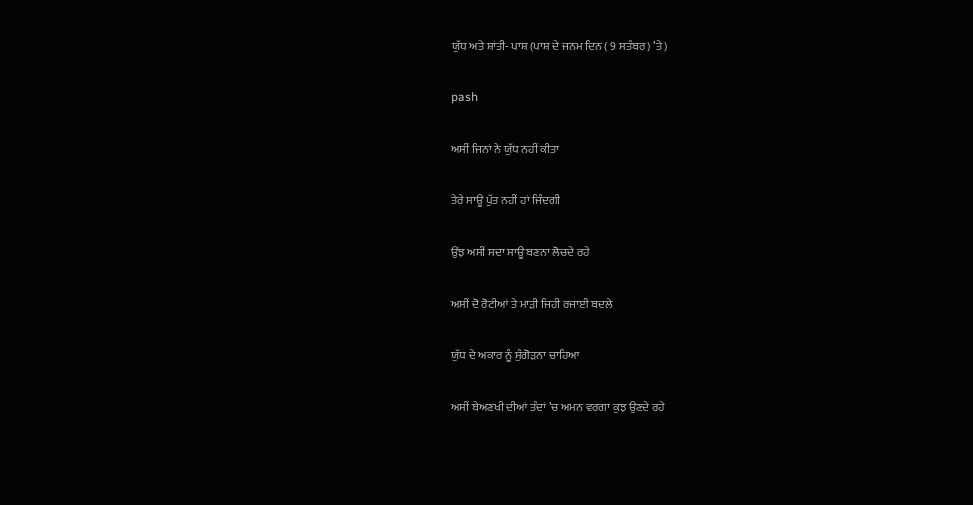ਯੁੱਧ ਅਤੇ ਸ਼ਾਂਤੀ- ਪਾਸ਼ (ਪਾਸ਼ ਦੇ ਜਨਮ ਦਿਨ ( 9 ਸਤੰਬਰ) ’ਤੇ)

pash

ਅਸੀਂ ਜਿਨਾਂ ਨੇ ਯੁੱਧ ਨਹੀਂ ਕੀਤਾ

ਤੇਰੇ ਸਾਊ ਪੁੱਤ ਨਹੀਂ ਹਾਂ ਜਿੰਦਗੀ

ਉਂਝ ਅਸੀਂ ਸਦਾ ਸਾਊ ਬਣਨਾ ਲੋਚਦੇ ਰਹੇ

ਅਸੀਂ ਦੋ ਰੋਟੀਆਂ ਤੇ ਮਾੜੀ ਜਿਹੀ ਰਜਾਈ ਬਦਲੇ

ਯੁੱਧ ਦੇ ਅਕਾਰ ਨੂੰ ਸੁੰਗੋੜਨਾ ਚਾਹਿਆ

ਅਸੀਂ ਬੇਅਣਖੀ ਦੀਆਂ ਤੰਦਾਂ ’ਚ ਅਮਨ ਵਰਗਾ ਕੁਝ ਉਣਦੇ ਰਹੇ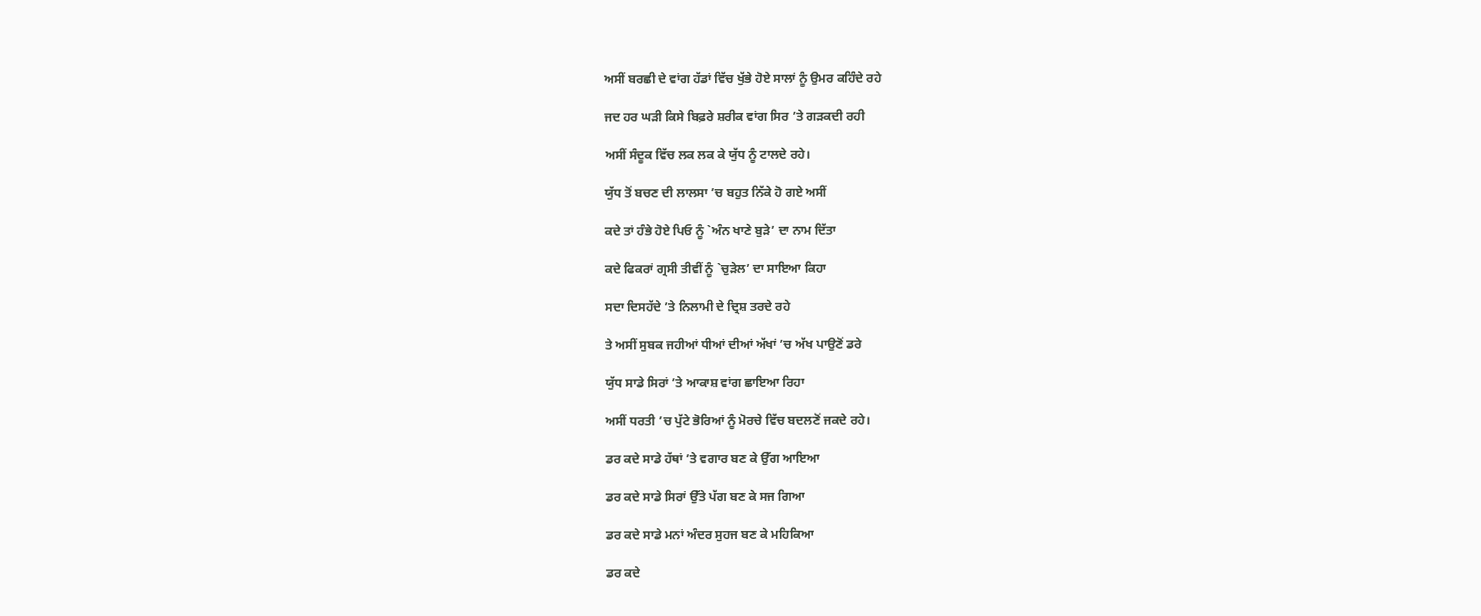ਅਸੀਂ ਬਰਛੀ ਦੇ ਵਾਂਗ ਹੱਡਾਂ ਵਿੱਚ ਖੁੱਭੇ ਹੋਏ ਸਾਲਾਂ ਨੂੰ ਉਮਰ ਕਹਿੰਦੇ ਰਹੇ

ਜਦ ਹਰ ਘੜੀ ਕਿਸੇ ਬਿਫ਼ਰੇ ਸ਼ਰੀਕ ਵਾਂਗ ਸਿਰ ’ਤੇ ਗੜਕਦੀ ਰਹੀ

ਅਸੀਂ ਸੰਦੂਕ ਵਿੱਚ ਲਕ ਲਕ ਕੇ ਯੁੱਧ ਨੂੰ ਟਾਲਦੇ ਰਹੇ।

ਯੁੱਧ ਤੋਂ ਬਚਣ ਦੀ ਲਾਲਸਾ ’ਚ ਬਹੁਤ ਨਿੱਕੇ ਹੋ ਗਏ ਅਸੀਂ

ਕਦੇ ਤਾਂ ਹੰਭੇ ਹੋਏ ਪਿਓ ਨੂੰ `ਅੰਨ ਖਾਣੇ ਬੁੜੇ’ ਦਾ ਨਾਮ ਦਿੱਤਾ

ਕਦੇ ਫਿਕਰਾਂ ਗ੍ਰਸੀ ਤੀਵੀਂ ਨੂੰ `ਚੁੜੇਲ’ ਦਾ ਸਾਇਆ ਕਿਹਾ

ਸਦਾ ਦਿਸਹੱਦੇ ’ਤੇ ਨਿਲਾਮੀ ਦੇ ਦ੍ਰਿਸ਼ ਤਰਦੇ ਰਹੇ

ਤੇ ਅਸੀਂ ਸੁਬਕ ਜਹੀਆਂ ਧੀਆਂ ਦੀਆਂ ਅੱਖਾਂ ’ਚ ਅੱਖ ਪਾਉਣੋਂ ਡਰੇ

ਯੁੱਧ ਸਾਡੇ ਸਿਰਾਂ ’ਤੇ ਆਕਾਸ਼ ਵਾਂਗ ਛਾਇਆ ਰਿਹਾ

ਅਸੀਂ ਧਰਤੀ ’ਚ ਪੁੱਟੇ ਭੋਰਿਆਂ ਨੂੰ ਮੋਰਚੇ ਵਿੱਚ ਬਦਲਣੋਂ ਜਕਦੇ ਰਹੇ।

ਡਰ ਕਦੇ ਸਾਡੇ ਹੱਥਾਂ ’ਤੇ ਵਗਾਰ ਬਣ ਕੇ ਉੱਗ ਆਇਆ

ਡਰ ਕਦੇ ਸਾਡੇ ਸਿਰਾਂ ਉੱਤੇ ਪੱਗ ਬਣ ਕੇ ਸਜ ਗਿਆ

ਡਰ ਕਦੇ ਸਾਡੇ ਮਨਾਂ ਅੰਦਰ ਸੁਹਜ ਬਣ ਕੇ ਮਹਿਕਿਆ

ਡਰ ਕਦੇ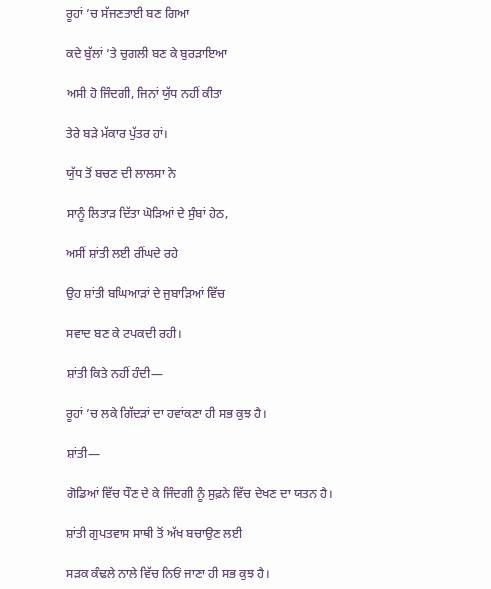ਰੂਹਾਂ ’ਚ ਸੱਜਣਤਾਈ ਬਣ ਗਿਆ

ਕਦੇ ਬੁੱਲਾਂ ’ਤੇ ਚੁਗਲੀ ਬਣ ਕੇ ਬੁਰੜਾਇਆ

ਅਸੀ ਹੋ ਜਿੰਦਗੀ, ਜਿਨਾਂ ਯੁੱਧ ਨਹੀਂ ਕੀਤਾ

ਤੇਰੇ ਬੜੇ ਮੱਕਾਰ ਪੁੱਤਰ ਹਾਂ।

ਯੁੱਧ ਤੋਂ ਬਚਣ ਦੀ ਲਾਲਸਾ ਨੇ

ਸਾਨੂੰ ਲਿਤਾੜ ਦਿੱਤਾ ਘੋੜਿਆਂ ਦੇ ਸੁੰਬਾਂ ਹੇਠ,

ਅਸੀਂ ਸ਼ਾਂਤੀ ਲਈ ਰੀਂਘਦੇ ਰਹੇ

ਉਹ ਸ਼ਾਂਤੀ ਬਘਿਆੜਾਂ ਦੇ ਜੁਬਾੜਿਆਂ ਵਿੱਚ

ਸਵਾਦ ਬਣ ਕੇ ਟਪਕਦੀ ਰਹੀ।

ਸ਼ਾਂਤੀ ਕਿਤੇ ਨਹੀਂ ਹੰਦੀ—

ਰੂਹਾਂ ’ਚ ਲਕੇ ਗਿੱਦੜਾਂ ਦਾ ਹਵਾਂਕਣਾ ਹੀ ਸਭ ਕੁਝ ਹੈ।

ਸ਼ਾਂਤੀ—

ਗੋਡਿਆਂ ਵਿੱਚ ਧੌਣ ਦੇ ਕੇ ਜਿੰਦਗੀ ਨੂੰ ਸੁਫ਼ਨੇ ਵਿੱਚ ਦੇਖਣ ਦਾ ਯਤਨ ਹੈ।

ਸ਼ਾਂਤੀ ਗੁਪਤਵਾਸ ਸਾਥੀ ਤੋਂ ਅੱਖ ਬਚਾਉਣ ਲਈ

ਸੜਕ ਕੰਢਲੇ ਨਾਲੇ ਵਿੱਚ ਨਿਓਂ ਜਾਣਾ ਹੀ ਸਭ ਕੁਝ ਹੈ।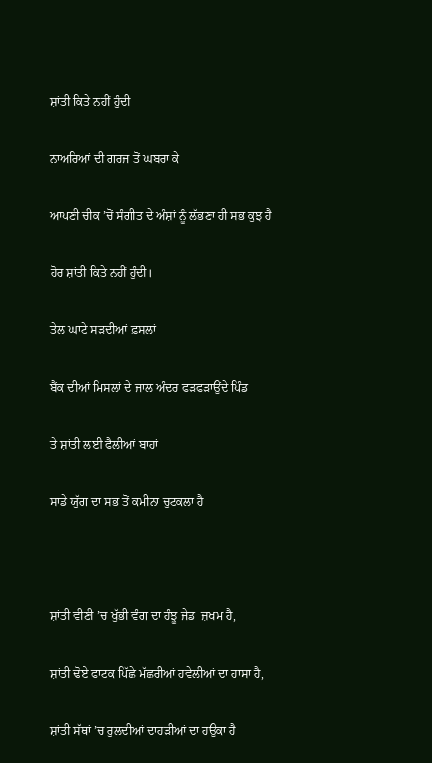ਸ਼ਾਂਤੀ ਕਿਤੇ ਨਹੀਂ ਹੁੰਦੀ

ਨਾਅਰਿਆਂ ਦੀ ਗਰਜ ਤੋਂ ਘਬਰਾ ਕੇ

ਆਪਣੀ ਚੀਕ ’ਚੋਂ ਸੰਗੀਤ ਦੇ ਅੰਸ਼ਾਂ ਨੂੰ ਲੱਭਣਾ ਹੀ ਸਭ ਕੁਝ ਹੈ

ਹੋਰ ਸ਼ਾਂਤੀ ਕਿਤੇ ਨਹੀਂ ਹੁੰਦੀ।

ਤੇਲ ਘਾਟੇ ਸੜਦੀਆਂ ਫ਼ਸਲਾਂ

ਬੈਂਕ ਦੀਆਂ ਮਿਸਲਾਂ ਦੇ ਜਾਲ ਅੰਦਰ ਫੜਫੜਾਉਂਦੇ ਪਿੰਡ

ਤੇ ਸ਼ਾਂਤੀ ਲਈ ਫੈਲੀਆਂ ਬਾਹਾਂ

ਸਾਡੇ ਯੁੱਗ ਦਾ ਸਭ ਤੋਂ ਕਮੀਨਾ ਚੁਟਕਲਾ ਹੈ



ਸ਼ਾਂਤੀ ਵੀਣੀ ’ਚ ਖੁੱਭੀ ਵੰਗ ਦਾ ਹੰਝੂ ਜੇਡ  ਜ਼ਖਮ ਹੈ,

ਸ਼ਾਂਤੀ ਢੋਏ ਫਾਟਕ ਪਿੱਛੇ ਮੱਛਰੀਆਂ ਹਵੇਲੀਆਂ ਦਾ ਹਾਸਾ ਹੈ,

ਸ਼ਾਂਤੀ ਸੱਥਾਂ ’ਚ ਰੁਲਦੀਆਂ ਦਾਹੜੀਆਂ ਦਾ ਹਉਕਾ ਹੈ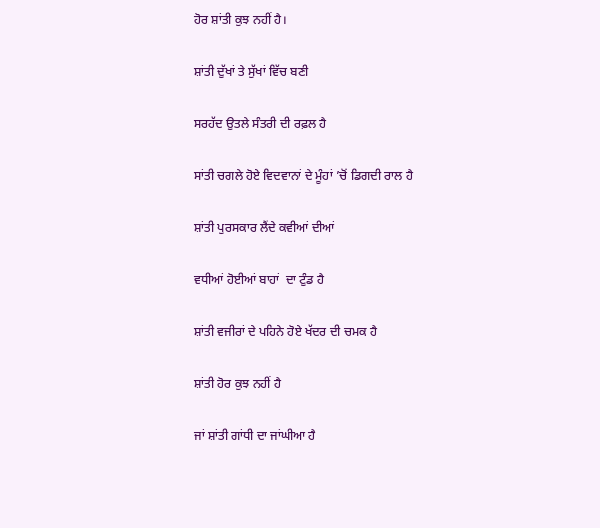ਹੋਰ ਸ਼ਾਂਤੀ ਕੁਝ ਨਹੀਂ ਹੈ।

ਸ਼ਾਂਤੀ ਦੁੱਖਾਂ ਤੇ ਸੁੱਖਾਂ ਵਿੱਚ ਬਣੀ

ਸਰਹੱਦ ਉਤਲੇ ਸੰਤਰੀ ਦੀ ਰਫ਼ਲ ਹੈ

ਸਾਂਤੀ ਚਗਲੇ ਹੋਏ ਵਿਦਵਾਨਾਂ ਦੇ ਮੂੰਹਾਂ ’ਚੋਂ ਡਿਗਦੀ ਰਾਲ ਹੈ

ਸ਼ਾਂਤੀ ਪੁਰਸਕਾਰ ਲੈਂਦੇ ਕਵੀਆਂ ਦੀਆਂ

ਵਧੀਆਂ ਹੋਈਆਂ ਬਾਹਾਂ  ਦਾ ਟੁੰਡ ਹੈ

ਸ਼ਾਂਤੀ ਵਜੀਰਾਂ ਦੇ ਪਹਿਨੇ ਹੋਏ ਖੱਦਰ ਦੀ ਚਮਕ ਹੈ

ਸ਼ਾਂਤੀ ਹੋਰ ਕੁਝ ਨਹੀਂ ਹੈ

ਜਾਂ ਸ਼ਾਂਤੀ ਗਾਂਧੀ ਦਾ ਜਾਂਘੀਆ ਹੈ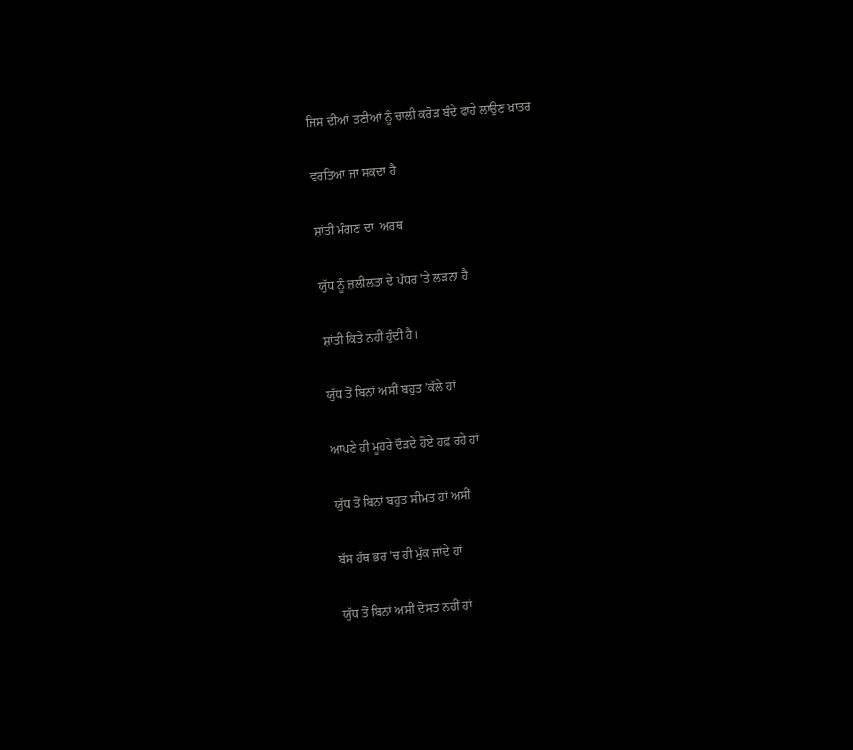ਜਿਸ ਦੀਆਂ ਤਣੀਆਂ ਨੂੰ ਚਾਲੀ ਕਰੋੜ ਬੰਦੇ ਫਾਹੇ ਲਾਉਣ ਖ਼ਾਤਰ

ਵਰਤਿਆ ਜਾ ਸਕਦਾ ਹੈ

ਸ਼ਾਂਤੀ ਮੰਗਣ ਦਾ  ਅਰਥ

ਯੁੱਧ ਨੂੰ ਜ਼ਲੀਲਤਾ ਦੇ ਪੱਧਰ ’ਤੇ ਲੜਨਾ ਹੈ

ਸ਼ਾਂਤੀ ਕਿਤੇ ਨਹੀਂ ਹੁੰਦੀ ਹੈ।

ਯੁੱਧ ਤੋਂ ਬਿਨਾਂ ਅਸੀਂ ਬਹੁਤ ’ਕੱਲੇ ਹਾਂ

ਆਪਣੇ ਹੀ ਮੂਹਰੇ ਦੌੜਦੇ ਹੋਏ ਹਫ਼ ਰਹੇ ਹਾਂ

ਯੁੱਧ ਤੋਂ ਬਿਨਾਂ ਬਹੁਤ ਸੀਮਤ ਹਾਂ ਅਸੀਂ

ਬੱਸ ਹੱਥ ਭਰ ’ਚ ਹੀ ਮੁੱਕ ਜਾਂਦੇ ਹਾਂ

ਯੁੱਧ ਤੋਂ ਬਿਨਾਂ ਅਸੀਂ ਦੋਸਤ ਨਹੀਂ ਹਾਂ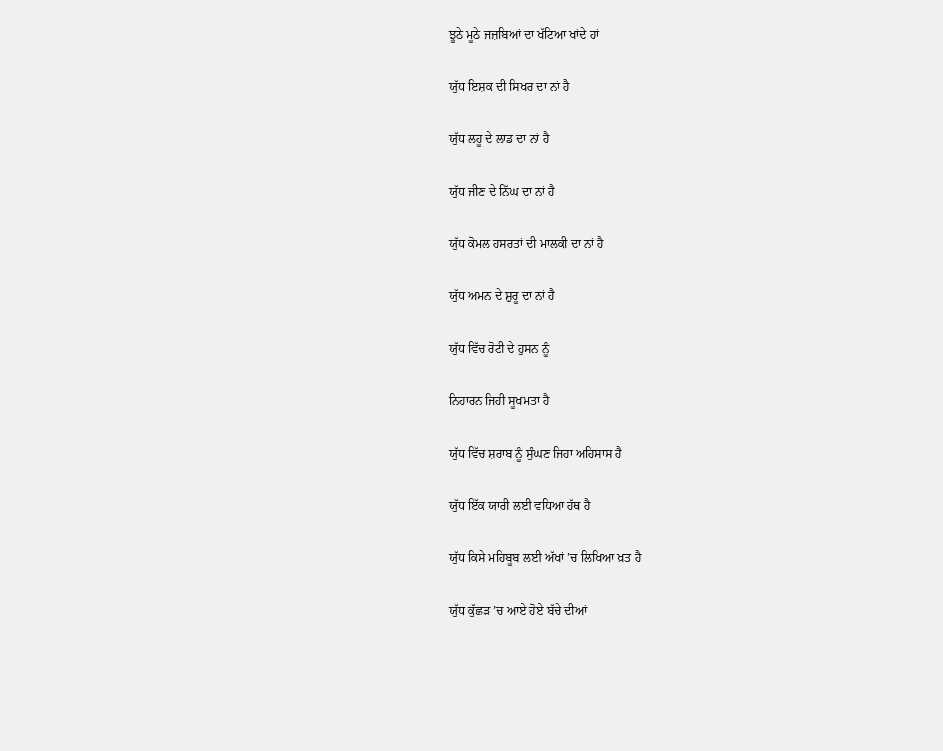ਝੂਠੇ ਮੂਠੇ ਜਜ਼ਬਿਆਂ ਦਾ ਖੱਟਿਆ ਖਾਂਦੇ ਹਾਂ

ਯੁੱਧ ਇਸ਼ਕ ਦੀ ਸਿਖਰ ਦਾ ਨਾਂ ਹੈ

ਯੁੱਧ ਲਹੂ ਦੇ ਲਾਡ ਦਾ ਨਾਂ ਹੈ

ਯੁੱਧ ਜੀਣ ਦੇ ਨਿੱਘ ਦਾ ਨਾਂ ਹੈ

ਯੁੱਧ ਕੋਮਲ ਹਸਰਤਾਂ ਦੀ ਮਾਲਕੀ ਦਾ ਨਾਂ ਹੈ

ਯੁੱਧ ਅਮਨ ਦੇ ਸ਼ੁਰੂ ਦਾ ਨਾਂ ਹੈ

ਯੁੱਧ ਵਿੱਚ ਰੋਟੀ ਦੇ ਹੁਸਨ ਨੂੰ

ਨਿਹਾਰਨ ਜਿਹੀ ਸੂਖਮਤਾ ਹੈ

ਯੁੱਧ ਵਿੱਚ ਸ਼ਰਾਬ ਨੂੰ ਸੁੰਘਣ ਜਿਹਾ ਅਹਿਸਾਸ ਹੈ

ਯੁੱਧ ਇੱਕ ਯਾਰੀ ਲਈ ਵਧਿਆ ਹੱਥ ਹੈ

ਯੁੱਧ ਕਿਸੇ ਮਹਿਬੂਬ ਲਈ ਅੱਖਾਂ ’ਚ ਲਿਖਿਆ ਖ਼ਤ ਹੈ

ਯੁੱਧ ਕੁੱਛੜ ’ਚ ਆਏ ਹੋਏ ਬੱਚੇ ਦੀਆਂ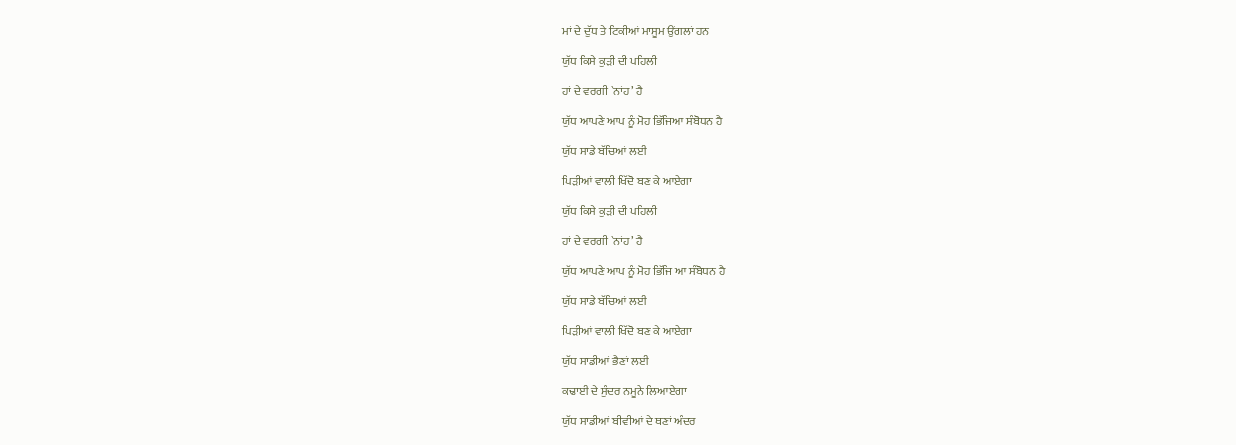ਮਾਂ ਦੇ ਦੁੱਧ ਤੇ ਟਿਕੀਆਂ ਮਾਸੂਮ ਉਂਗਲਾਂ ਹਨ

ਯੁੱਧ ਕਿਸੇ ਕੁੜੀ ਦੀ ਪਹਿਲੀ

ਹਾਂ ਦੇ ਵਰਗੀ `ਨਾਂਹ’ ਹੈ

ਯੁੱਧ ਆਪਣੇ ਆਪ ਨੂੰ ਮੋਹ ਭਿੱਜਿਆ ਸੰਬੋਧਨ ਹੈ

ਯੁੱਧ ਸਾਡੇ ਬੱਚਿਆਂ ਲਈ

ਪਿੜੀਆਂ ਵਾਲੀ ਖਿੱਦੋ ਬਣ ਕੇ ਆਏਗਾ

ਯੁੱਧ ਕਿਸੇ ਕੁੜੀ ਦੀ ਪਹਿਲੀ

ਹਾਂ ਦੇ ਵਰਗੀ `ਨਾਂਹ’ ਹੈ

ਯੁੱਧ ਆਪਣੇ ਆਪ ਨੂੰ ਮੋਹ ਭਿੱਜਿ ਆ ਸੰਬੋਧਨ ਹੈ

ਯੁੱਧ ਸਾਡੇ ਬੱਚਿਆਂ ਲਈ

ਪਿੜੀਆਂ ਵਾਲੀ ਖਿੱਦੋ ਬਣ ਕੇ ਆਏਗਾ

ਯੁੱਧ ਸਾਡੀਆਂ ਭੈਣਾਂ ਲਈ

ਕਢਾਈ ਦੇ ਸੁੰਦਰ ਨਮੂਨੇ ਲਿਆਏਗਾ

ਯੁੱਧ ਸਾਡੀਆਂ ਬੀਵੀਆਂ ਦੇ ਥਣਾਂ ਅੰਦਰ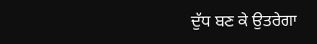ਦੁੱਧ ਬਣ ਕੇ ਉਤਰੇਗਾ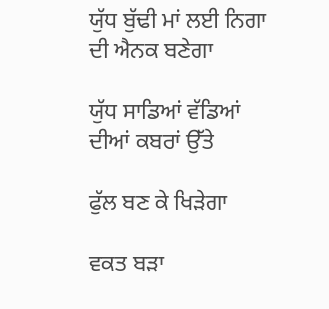ਯੁੱਧ ਬੁੱਢੀ ਮਾਂ ਲਈ ਨਿਗਾ ਦੀ ਐਨਕ ਬਣੇਗਾ

ਯੁੱਧ ਸਾਡਿਆਂ ਵੱਡਿਆਂ ਦੀਆਂ ਕਬਰਾਂ ਉੱਤੇ

ਫੁੱਲ ਬਣ ਕੇ ਖਿੜੇਗਾ

ਵਕਤ ਬੜਾ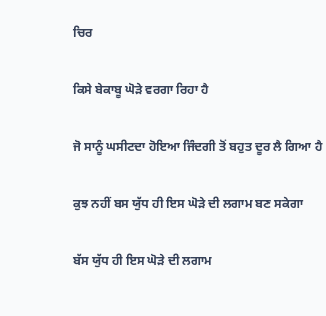ਚਿਰ

ਕਿਸੇ ਬੇਕਾਬੂ ਘੋੜੇ ਵਰਗਾ ਰਿਹਾ ਹੈ

ਜੋ ਸਾਨੂੰ ਘਸੀਟਦਾ ਹੋਇਆ ਜਿੰਦਗੀ ਤੋਂ ਬਹੁਤ ਦੂਰ ਲੈ ਗਿਆ ਹੈ

ਕੁਝ ਨਹੀਂ ਬਸ ਯੁੱਧ ਹੀ ਇਸ ਘੋੜੇ ਦੀ ਲਗਾਮ ਬਣ ਸਕੇਗਾ

ਬੱਸ ਯੁੱਧ ਹੀ ਇਸ ਘੋੜੇ ਦੀ ਲਗਾਮ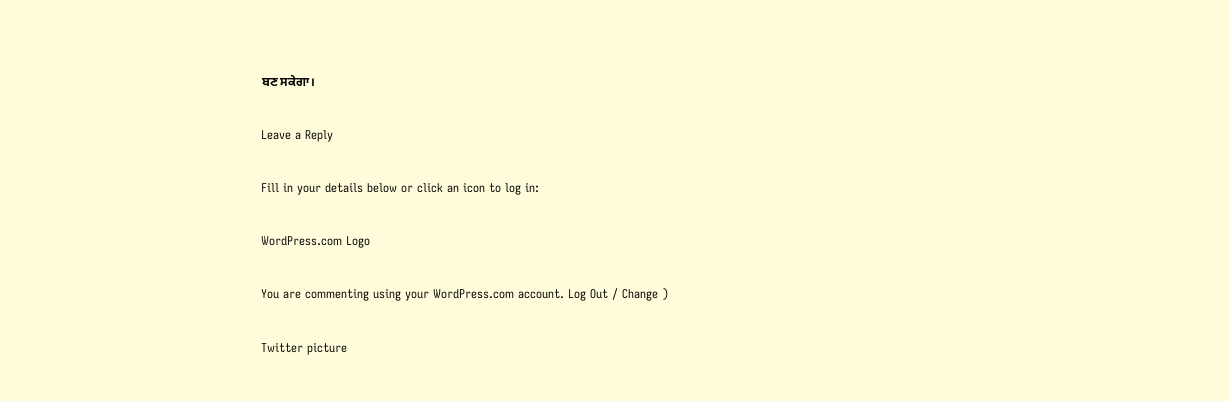ਬਣ ਸਕੇਗਾ।

Leave a Reply

Fill in your details below or click an icon to log in:

WordPress.com Logo

You are commenting using your WordPress.com account. Log Out / Change )

Twitter picture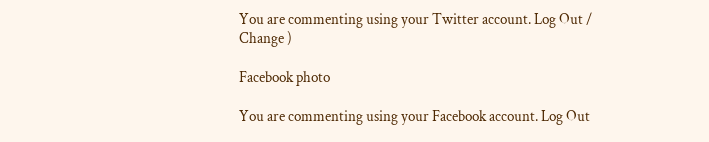You are commenting using your Twitter account. Log Out / Change )

Facebook photo

You are commenting using your Facebook account. Log Out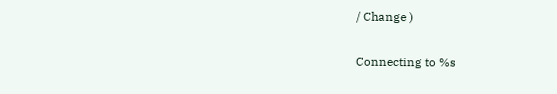/ Change )

Connecting to %s